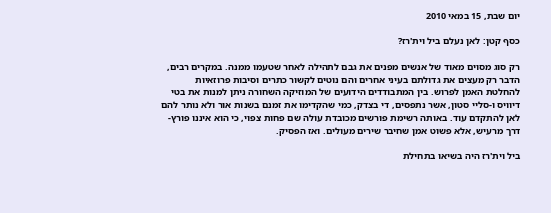יום שבת, 15 במאי 2010

כסף קטן: לאן נעלם ביל וית'רז?

רק סוג מסוים מאוד של אנשים מפנים את גבם לתהילה לאחר שטעמו ממנה. במקרים רבים, הדבר רק מעצים את גדולתם בעיני אחרים והם נוטים לקשור כתרים וסיבות פרוזאיות להחלטת האמן לפרוש. בין המתבודדים הידועים של המוזיקה השחורה ניתן למנות את בטי דיוויס ו-סליי סטון, אשר נתפסים, די בצדק, כמי שהקדימו את זמנם בשנות אור ולא נותר להם לאן להתקדם עוד. באותה רשימת פורשים מכובדת עולה שם פחות צפוי, כי הוא איננו פורץ-דרך מרעיש, אלא פשוט אמן שחיבר שירים מעולים. ואז הפסיק.

ביל וית'רז היה בשיאו בתחילת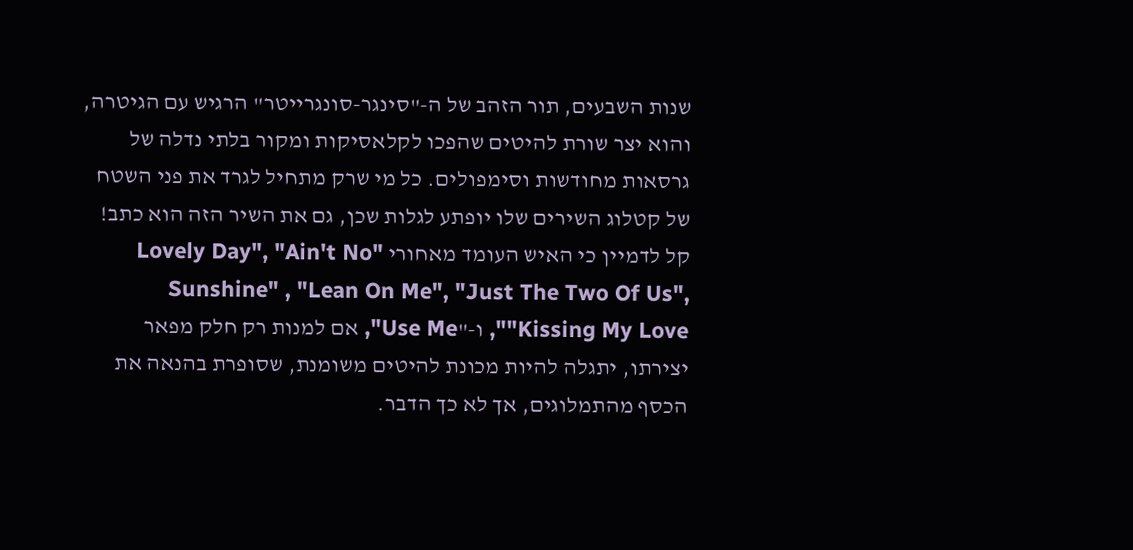שנות השבעים, תור הזהב של ה-"סינגר-סונגרייטר" הרגיש עם הגיטרה, והוא יצר שורת להיטים שהפכו לקלאסיקות ומקור בלתי נדלה של גרסאות מחודשות וסימפולים. כל מי שרק מתחיל לגרד את פני השטח של קטלוג השירים שלו יופתע לגלות שכן, גם את השיר הזה הוא כתב! קל לדמיין כי האיש העומד מאחורי "Lovely Day", "Ain't No Sunshine" , "Lean On Me", "Just The Two Of Us", "Kissing My Love", ו-"Use Me", אם למנות רק חלק מפאר יצירתו, יתגלה להיות מכונת להיטים משומנת, שסופרת בהנאה את הכסף מהתמלוגים, אך לא כך הדבר.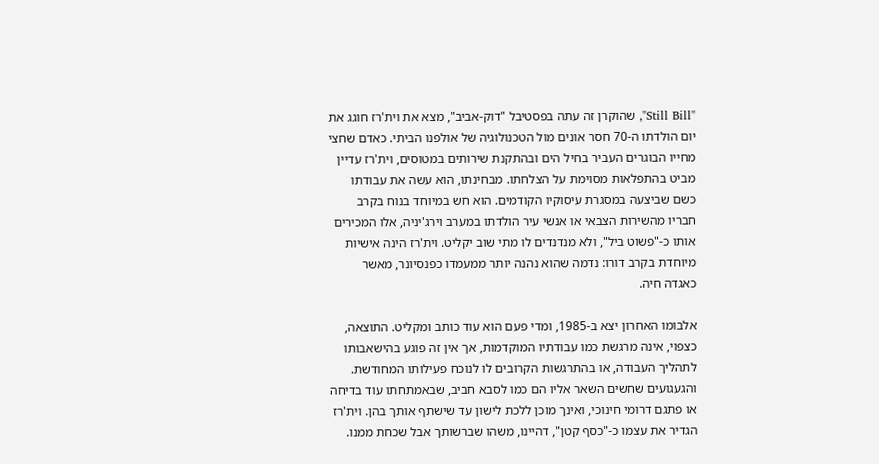"Still Bill", שהוקרן זה עתה בפסטיבל "דוק-אביב", מצא את וית'רז חוגג את יום הולדתו ה-70 חסר אונים מול הטכנולוגיה של אולפנו הביתי. כאדם שחצי מחייו הבוגרים העביר בחיל הים ובהתקנת שירותים במטוסים, וית'רז עדיין מביט בהתפלאות מסוימת על הצלחתו. מבחינתו, הוא עשה את עבודתו כשם שביצעה במסגרת עיסוקיו הקודמים. הוא חש במיוחד בנוח בקרב חבריו מהשירות הצבאי או אנשי עיר הולדתו במערב וירג'יניה, אלו המכירים אותו כ-"פשוט ביל", ולא מנדנדים לו מתי שוב יקליט. וית'רז הינה אישיות מיוחדת בקרב דורו: נדמה שהוא נהנה יותר ממעמדו כפנסיונר, מאשר כאגדה חיה.

אלבומו האחרון יצא ב-1985, ומדי פעם הוא עוד כותב ומקליט. התוצאה, כצפוי, אינה מרגשת כמו עבודתיו המוקדמות, אך אין זה פוגע בהישאבותו לתהליך העבודה, או בהתרגשות הקרובים לו לנוכח פעילותו המחודשת. והגעגועים שחשים השאר אליו הם כמו לסבא חביב, שבאמתחתו עוד בדיחה או פתגם דרומי חינוכי, ואינך מוכן ללכת לישון עד שישתף אותך בהן. וית'רז הגדיר את עצמו כ-"כסף קטן", דהיינו, משהו שברשותך אבל שכחת ממנו.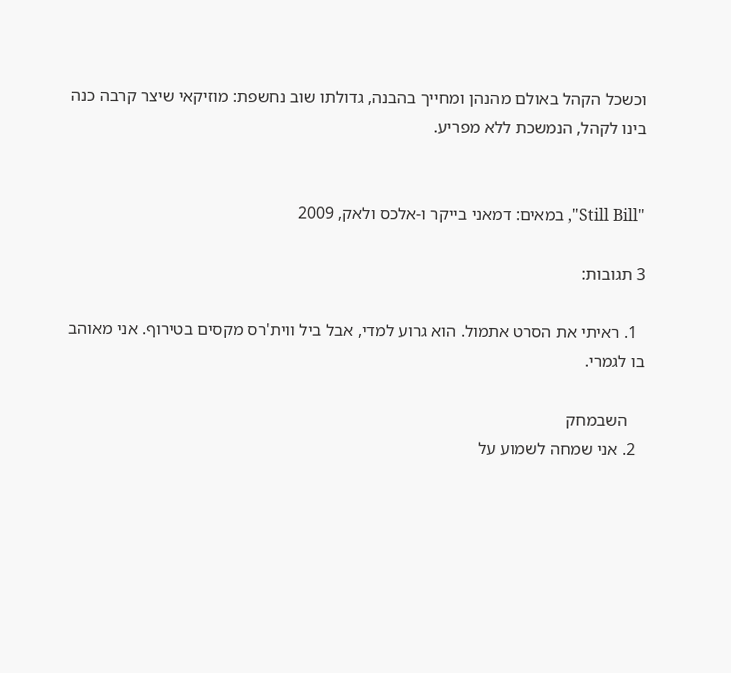וכשכל הקהל באולם מהנהן ומחייך בהבנה, גדולתו שוב נחשפת: מוזיקאי שיצר קרבה כנה בינו לקהל, הנמשכת ללא מפריע.


"Still Bill", במאים: דמאני בייקר ו-אלכס ולאק, 2009

3 תגובות:

  1. ראיתי את הסרט אתמול. הוא גרוע למדי, אבל ביל ווית'רס מקסים בטירוף. אני מאוהב בו לגמרי.

    השבמחק
  2. אני שמחה לשמוע על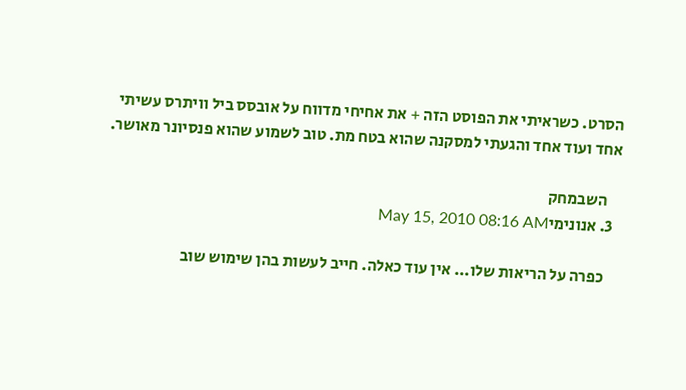הסרט. כשראיתי את הפוסט הזה + את אחיחי מדווח על אובסס ביל וויתרס עשיתי אחד ועוד אחד והגעתי למסקנה שהוא בטח מת. טוב לשמוע שהוא פנסיונר מאושר.

    השבמחק
  3. אנונימיMay 15, 2010 08:16 AM

    כפרה על הריאות שלו... אין עוד כאלה. חייב לעשות בהן שימוש שוב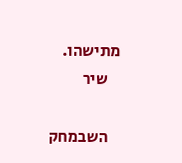מתישהו.
    שיר

    השבמחק